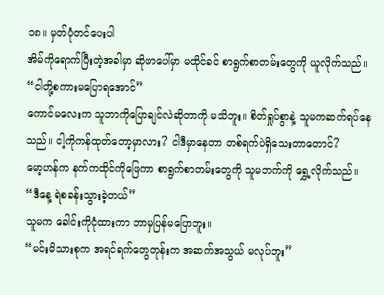၁၈။ မှတ်ပုံတင်ပေးပါ
အိမ်ကိုရောက်ပြီးတဲ့အခါမှာ ဆိုဖာပေါ်မှာ မထိုင်ခင် စာရွက်စာတမ်းတွေကို ယူလိုက်သည်။
“ငါတို့စကားမပြောရအောင်”
ကောင်မလေးက သူဘာကိုပြောချင်လဲဆိုတာကို မသိဘူး။ စိတ်ရှုပ်စွာနဲ့ သူမကဆက်ရပ်နေသည်။ ငါ့ကိုကန်ထုတ်တော့မှာလား? ငါဒီမှာနေတာ တစ်ရက်ပဲရှိသေးတာတောင်?
မော့ဟန်က နက်ကထိုင်ကိုဖြေကာ စာရွက်စာတမ်းတွေကို သူမဘက်ကို ရွှေ့လိုက်သည်။
“ဒီနေ့ ရဲစခန်းသွားခဲ့တယ်”
သူမက ခေါင်းကိုငုံထားကာ ဘာမှပြန်မပြောဘူး။
“မင်းမိသားစုက အရင်ရက်တွေတုန်းက အဆက်အသွယ် မလုပ်ဘူး”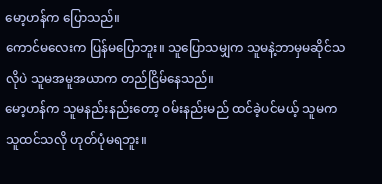မော့ဟန်က ပြောသည်။
ကောင်မလေးက ပြန်မပြောဘူး။ သူပြောသမျှက သူမနဲ့ဘာမှမဆိုင်သလိုပဲ သူမအမူအယာက တည်ငြိမ်နေသည်။
မော့ဟန်က သူမနည်းနည်းတော့ ဝမ်းနည်းမည် ထင်ခဲ့ပင်မယ့် သူမက သူထင်သလို ဟုတ်ပုံမရဘူး။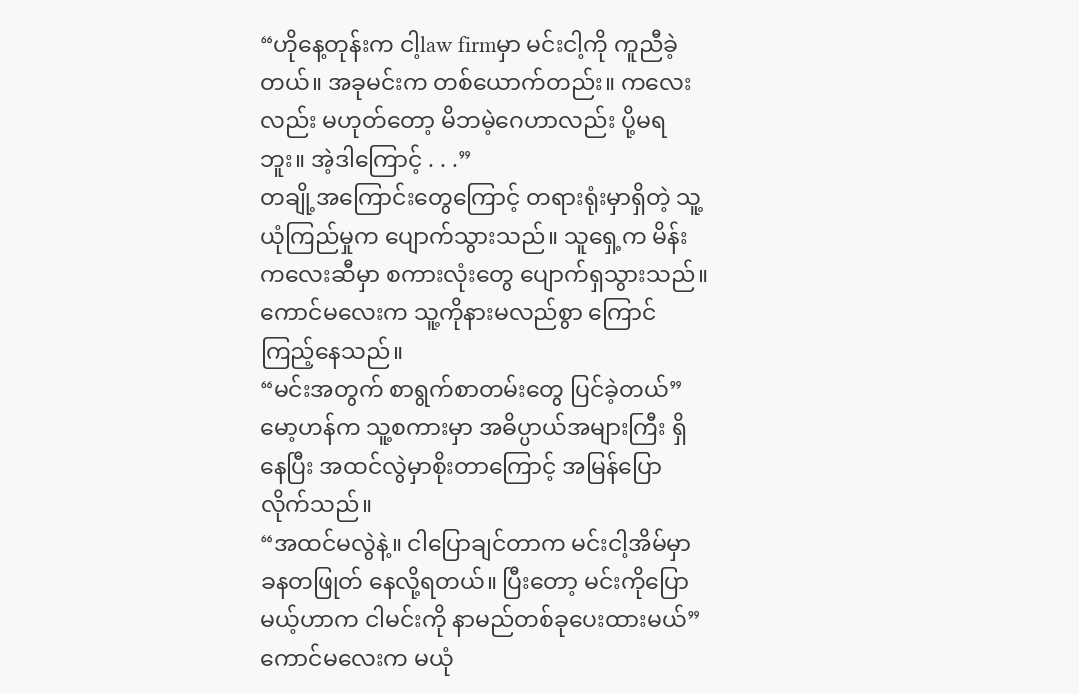“ဟိုနေ့တုန်းက ငါ့law firmမှာ မင်းငါ့ကို ကူညီခဲ့တယ်။ အခုမင်းက တစ်ယောက်တည်း။ ကလေးလည်း မဟုတ်တော့ မိဘမဲ့ဂေဟာလည်း ပို့မရဘူး။ အဲ့ဒါကြောင့် . . .”
တချို့အကြောင်းတွေကြောင့် တရားရုံးမှာရှိတဲ့ သူ့ယုံကြည်မှုက ပျောက်သွားသည်။ သူရှေ့က မိန်းကလေးဆီမှာ စကားလုံးတွေ ပျောက်ရှသွားသည်။
ကောင်မလေးက သူ့ကိုနားမလည်စွာ ကြောင်ကြည့်နေသည်။
“မင်းအတွက် စာရွက်စာတမ်းတွေ ပြင်ခဲ့တယ်”
မော့ဟန်က သူ့စကားမှာ အဓိပ္ပာယ်အများကြီး ရှိနေပြီး အထင်လွဲမှာစိုးတာကြောင့် အမြန်ပြောလိုက်သည်။
“အထင်မလွဲနဲ့။ ငါပြောချင်တာက မင်းငါ့အိမ်မှာ ခနတဖြုတ် နေလို့ရတယ်။ ပြီးတော့ မင်းကိုပြောမယ့်ဟာက ငါမင်းကို နာမည်တစ်ခုပေးထားမယ်”
ကောင်မလေးက မယုံ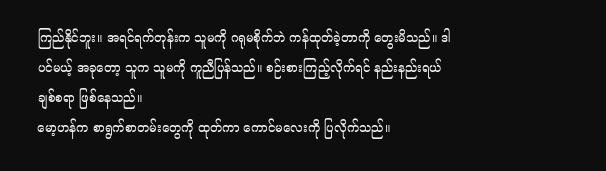ကြည်နိုင်ဘူး။ အရင်ရက်တုန်းက သူမကို ဂရုမစိုက်ဘဲ ကန်ထုတ်ခဲ့တာကို တွေးမိသည်။ ဒါပင်မယ့် အခုတော့ သူက သူမကို ကူညီပြန်သည်။ စဉ်းစားကြည့်လိုက်ရင် နည်းနည်းရယ်ချစ်စရာ ဖြစ်နေသည်။
မော့ဟန်က စာရွက်စာတမ်းတွေကို ထုတ်ကာ ကောင်မလေးကို ပြလိုက်သည်။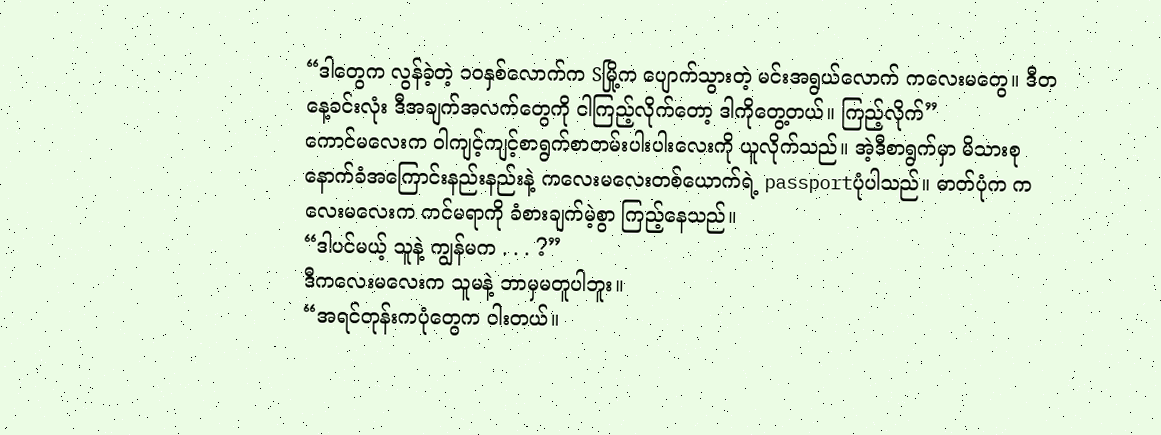“ဒါတွေက လွန်ခဲ့တဲ့ ၁၀နှစ်လောက်က Sမြို့က ပျောက်သွားတဲ့ မင်းအရွယ်လောက် ကလေးမတွေ။ ဒီတနေ့ခင်းလုံး ဒီအချက်အလက်တွေကို ငါကြည့်လိုက်တော့ ဒါကိုတွေ့တယ်။ ကြည့်လိုက်”
ကောင်မလေးက ဝါကျင့်ကျင့်စာရွက်စာတမ်းပါးပါးလေးကို ယူလိုက်သည်။ အဲ့ဒီစာရွက်မှာ မိသားစုနောက်ခံအကြောင်းနည်းနည်းနဲ့ ကလေးမလေးတစ်ယောက်ရဲ့ passportပုံပါသည်။ ဓာတ်ပုံက ကလေးမလေးက ကင်မရာကို ခံစားချက်မဲ့စွာ ကြည့်နေသည်။
“ဒါပင်မယ့် သူနဲ့ ကျွန်မက . . . ?”
ဒီကလေးမလေးက သူမနဲ့ ဘာမှမတူပါဘူး။
“အရင်တုန်းကပုံတွေက ဝါးတယ်။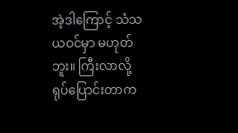အဲ့ဒါကြောင့် သံသယဝင်မှာ မဟုတ်ဘူး။ ကြီးလာလို့ ရုပ်ပြောင်းတာက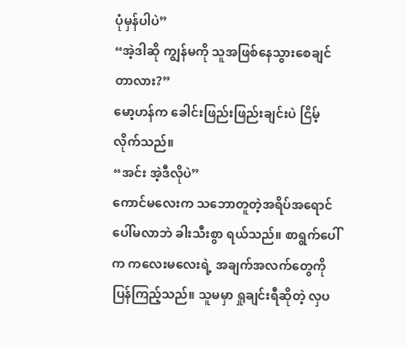ပုံမှန်ပါပဲ”
“အဲ့ဒါဆို ကျွန်မကို သူအဖြစ်နေသွားစေချင်တာလား?”
မော့ဟန်က ခေါင်းဖြည်းဖြည်းချင်းပဲ ငြိမ့်လိုက်သည်။
“အင်း အဲ့ဒီလိုပဲ”
ကောင်မလေးက သဘောတူတဲ့အရိပ်အရောင် ပေါ်မလာဘဲ ခါးသီးစွာ ရယ်သည်။ စာရွက်ပေါ်က ကလေးမလေးရဲ့ အချက်အလက်တွေကို ပြန်ကြည့်သည်။ သူမမှာ ရှုချင်းရီဆိုတဲ့ လှပ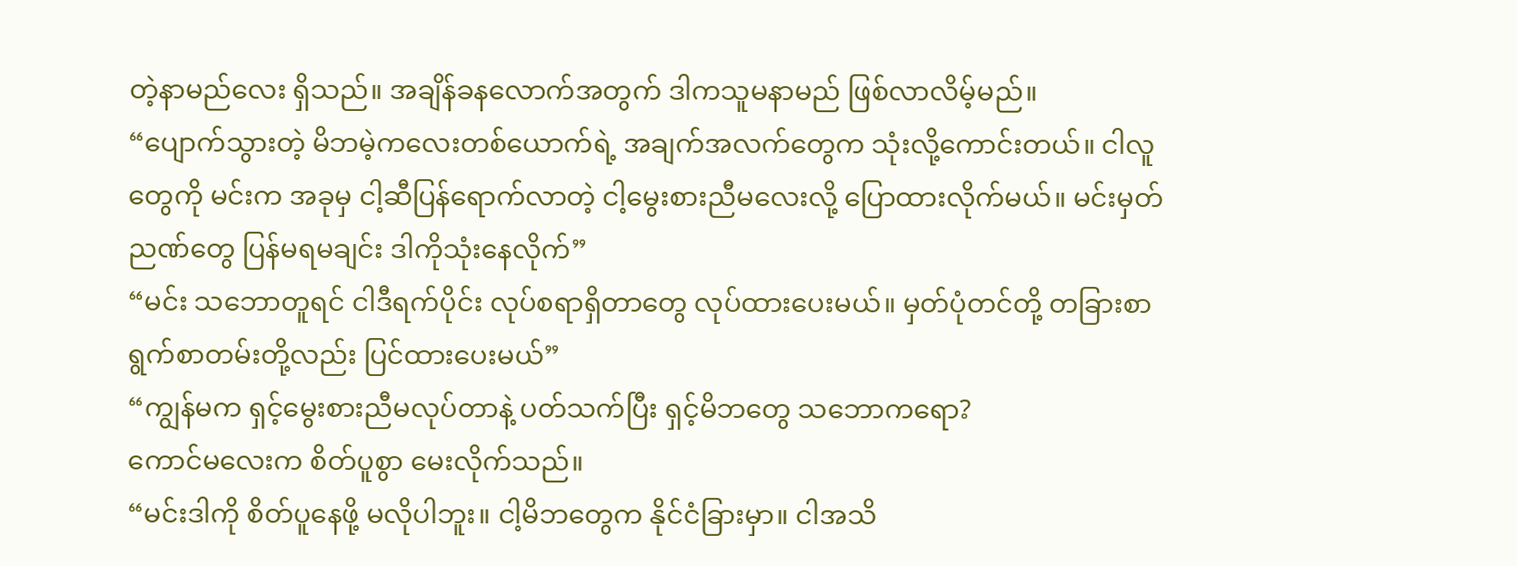တဲ့နာမည်လေး ရှိသည်။ အချိန်ခနလောက်အတွက် ဒါကသူမနာမည် ဖြစ်လာလိမ့်မည်။
“ပျောက်သွားတဲ့ မိဘမဲ့ကလေးတစ်ယောက်ရဲ့ အချက်အလက်တွေက သုံးလို့ကောင်းတယ်။ ငါလူတွေကို မင်းက အခုမှ ငါ့ဆီပြန်ရောက်လာတဲ့ ငါ့မွေးစားညီမလေးလို့ ပြောထားလိုက်မယ်။ မင်းမှတ်ညဏ်တွေ ပြန်မရမချင်း ဒါကိုသုံးနေလိုက်”
“မင်း သဘောတူရင် ငါဒီရက်ပိုင်း လုပ်စရာရှိတာတွေ လုပ်ထားပေးမယ်။ မှတ်ပုံတင်တို့ တခြားစာရွက်စာတမ်းတို့လည်း ပြင်ထားပေးမယ်”
“ကျွန်မက ရှင့်မွေးစားညီမလုပ်တာနဲ့ ပတ်သက်ပြီး ရှင့်မိဘတွေ သဘောကရော?
ကောင်မလေးက စိတ်ပူစွာ မေးလိုက်သည်။
“မင်းဒါကို စိတ်ပူနေဖို့ မလိုပါဘူး။ ငါ့မိဘတွေက နိုင်ငံခြားမှာ။ ငါအသိ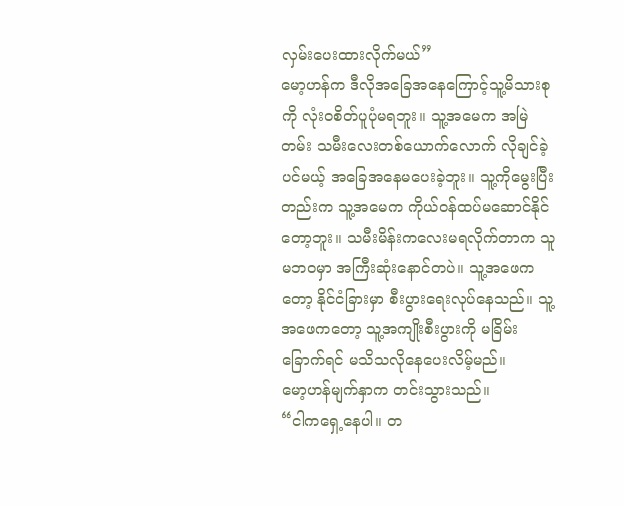လှမ်းပေးထားလိုက်မယ်”
မော့ဟန်က ဒီလိုအခြေအနေကြောင့်သူ့မိသားစုကို လုံးဝစိတ်ပူပုံမရဘူး။ သူ့အမေက အမြဲတမ်း သမီးလေးတစ်ယောက်လောက် လိုချင်ခဲ့ပင်မယ့် အခြေအနေမပေးခဲ့ဘူး။ သူ့ကိုမွေးပြီးတည်းက သူ့အမေက ကိုယ်ဝန်ထပ်မဆောင်နိုင်တော့ဘူး။ သမီးမိန်းကလေးမရလိုက်တာက သူမဘဝမှာ အကြီးဆုံးနောင်တပဲ။ သူ့အဖေကတော့ နိုင်ငံခြားမှာ စီးပွားရေးလုပ်နေသည်။ သူ့အဖေကတော့ သူ့အကျိုးစီးပွားကို မခြိမ်းခြောက်ရင် မသိသလိုနေပေးလိမ့်မည်။
မော့ဟန်မျက်နှာက တင်းသွားသည်။
“ငါကရှေ့နေပါ။ တ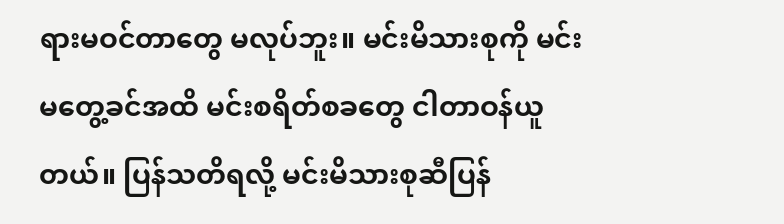ရားမဝင်တာတွေ မလုပ်ဘူး။ မင်းမိသားစုကို မင်းမတွေ့ခင်အထိ မင်းစရိတ်စခတွေ ငါတာဝန်ယူတယ်။ ပြန်သတိရလို့ မင်းမိသားစုဆီပြန်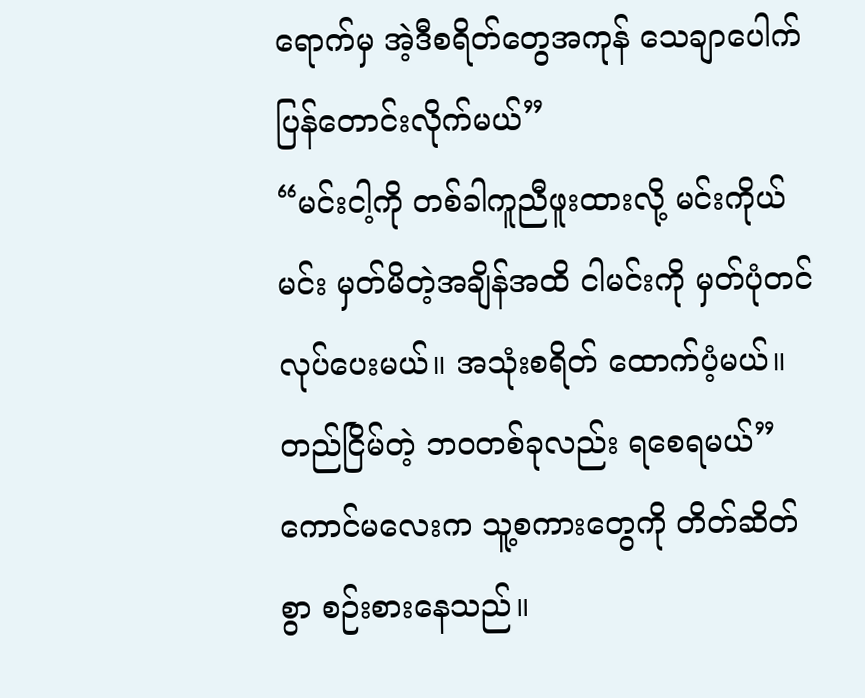ရောက်မှ အဲ့ဒီစရိတ်တွေအကုန် သေချာပေါက်ပြန်တောင်းလိုက်မယ်”
“မင်းငါ့ကို တစ်ခါကူညီဖူးထားလို့ မင်းကိုယ်မင်း မှတ်မိတဲ့အချိန်အထိ ငါမင်းကို မှတ်ပုံတင်လုပ်ပေးမယ်။ အသုံးစရိတ် ထောက်ပံ့မယ်။ တည်ငြိမ်တဲ့ ဘဝတစ်ခုလည်း ရစေရမယ်”
ကောင်မလေးက သူ့စကားတွေကို တိတ်ဆိတ်စွာ စဉ်းစားနေသည်။